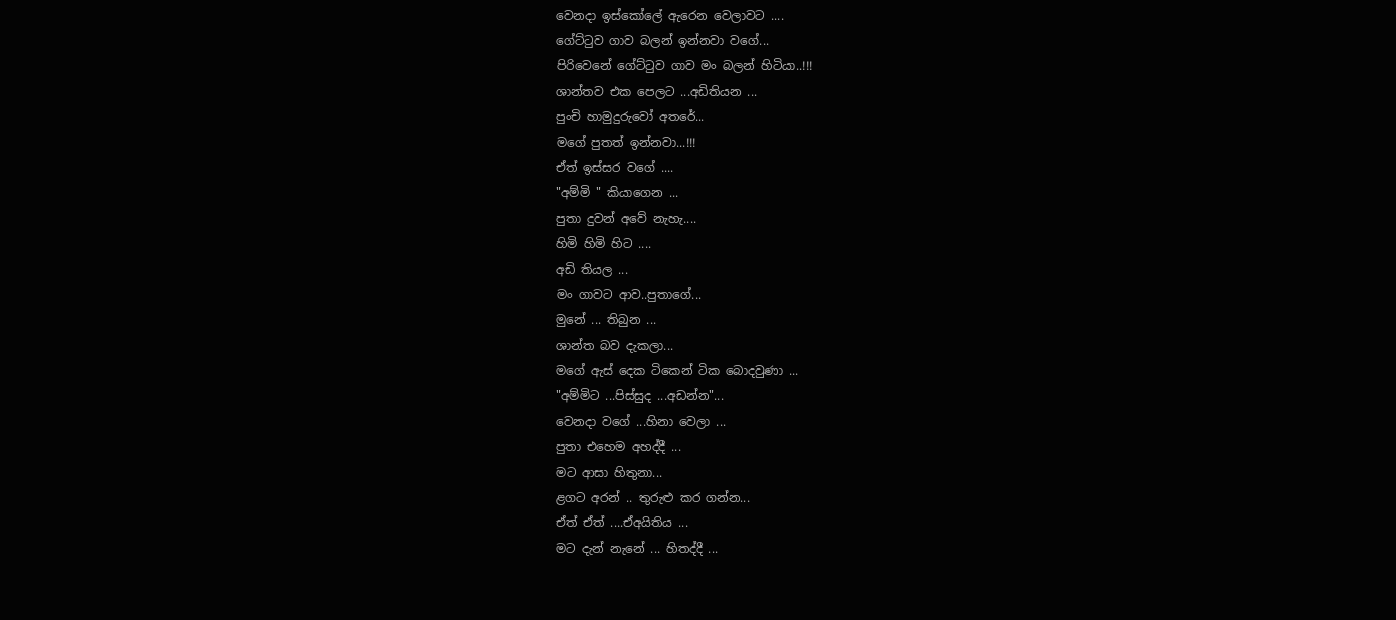වෙනදා ඉස්කෝලේ ඇරෙන වෙලාවට ....
ගේට්ටුව ගාව බලන් ඉන්නවා වගේ...
පිරිවෙනේ ගේට්ටුව ගාව මං බලන් හිටියා..!!!
ශාන්තව එක පෙලට ...අඩිතියන ...
පුංචි හාමුදුරුවෝ අතරේ...
මගේ පුතත් ඉන්නවා...!!!
ඒත් ඉස්සර වගේ ....
"අම්මි " කියාගෙන ...
පුතා දුවන් අවේ නැහැ....
හිමි හිමි හිට ....
අඩි තියල ...
මං ගාවට ආව..පුතාගේ...
මුනේ ... තිබුන ...
ශාන්ත බව දැකලා...
මගේ ඇස් දෙක ටිකෙන් ටික බොදවුණා ...
"අම්මිට ...පිස්සුද ...අඩන්න"...
වෙනදා වගේ ...හිනා වෙලා ...
පුතා එහෙම අහද්දී ...
මට ආසා හිතුනා...
ළගට අරන් .. තුරුළු කර ගන්න...
ඒත් ඒත් ....ඒඅයිතිය ...
මට දැන් නැනේ ... හිතද්දී ...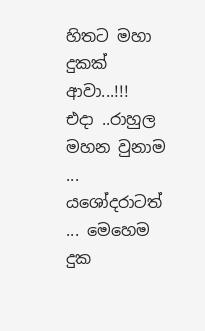හිතට මහා දුකක් ආවා...!!!
එදා ..රාහුල මහන වුනාම ...
යශෝදරාටත් ... මෙහෙම දුක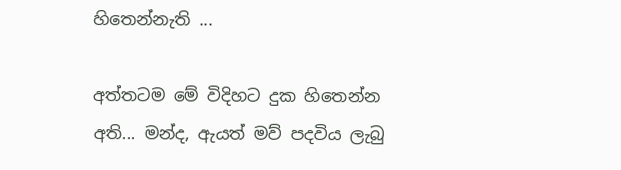හිතෙන්නැති ...

අත්තටම මේ විදිහට දුක හිතෙන්න අති... මන්ද, ඇයත් මව් පදවිය ලැබු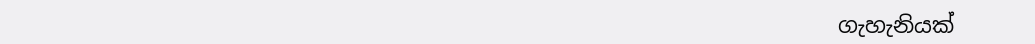ගැහැනියක්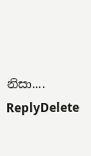නිසා....
ReplyDelete